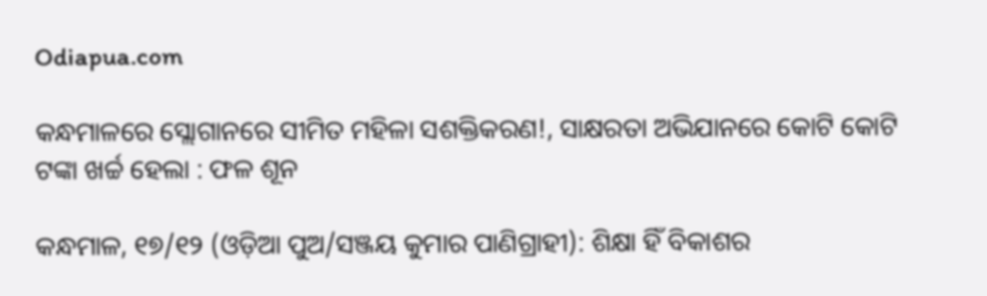Odiapua.com

କନ୍ଧମାଳରେ ସ୍ଲୋଗାନରେ ସୀମିତ ମହିଳା ସଶକ୍ତିକରଣ!, ସାକ୍ଷରତା ଅଭିଯାନରେ କୋଟି କୋଟି ଟଙ୍କା ଖର୍ଚ୍ଚ ହେଲା : ଫଳ ଶୂନ

କନ୍ଧମାଳ, ୧୭/୧୨ (ଓଡ଼ିଆ ପୁଅ/ସଞ୍ଜୟ କୁମାର ପାଣିଗ୍ରାହୀ): ଶିକ୍ଷା ହିଁ ବିକାଶର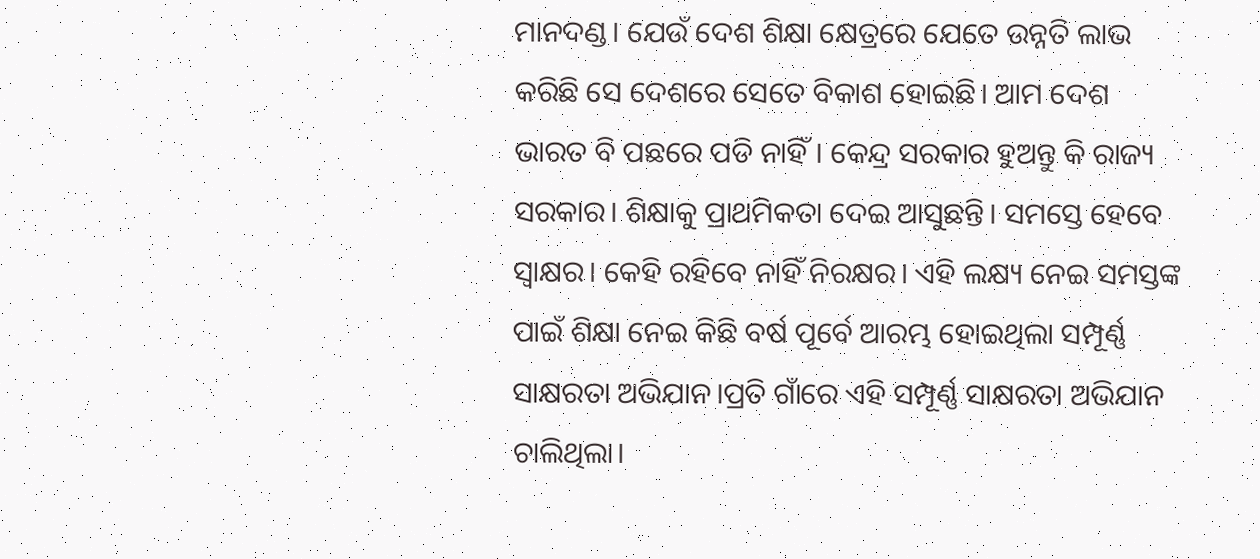ମାନଦଣ୍ଡ। ଯେଉଁ ଦେଶ ଶିକ୍ଷା କ୍ଷେତ୍ରରେ ଯେତେ ଉନ୍ନତି ଲାଭ କରିଛି ସେ ଦେଶରେ ସେତେ ବିକାଶ ହୋଇଛି। ଆମ ଦେଶ ଭାରତ ବି ପଛରେ ପଡି ନାହିଁ। କେନ୍ଦ୍ର ସରକାର ହୁଅନ୍ତୁ କି ରାଜ୍ୟ ସରକାର। ଶିକ୍ଷାକୁ ପ୍ରାଥମିକତା ଦେଇ ଆସୁଛନ୍ତି। ସମସ୍ତେ ହେବେ ସ୍ବାକ୍ଷର। କେହି ରହିବେ ନାହିଁ ନିରକ୍ଷର। ଏହି ଲକ୍ଷ୍ୟ ନେଇ ସମସ୍ତଙ୍କ ପାଇଁ ଶିକ୍ଷା ନେଇ କିଛି ବର୍ଷ ପୂର୍ବେ ଆରମ୍ଭ ହୋଇଥିଲା ସମ୍ପୂର୍ଣ୍ଣ ସାକ୍ଷରତା ଅଭିଯାନ।ପ୍ରତି ଗାଁରେ ଏହି ସମ୍ପୂର୍ଣ୍ଣ ସାକ୍ଷରତା ଅଭିଯାନ ଚାଲିଥିଲା।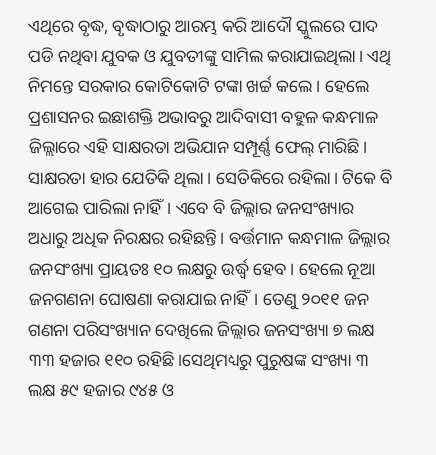ଏଥିରେ ବୃଦ୍ଧ, ବୃଦ୍ଧାଠାରୁ ଆରମ୍ଭ କରି ଆଦୌ ସ୍କୁଲରେ ପାଦ ପଡି ନଥିବା ଯୁବକ ଓ ଯୁବତୀଙ୍କୁ ସାମିଲ କରାଯାଇଥିଲା। ଏଥି ନିମନ୍ତେ ସରକାର କୋଟିକୋଟି ଟଙ୍କା ଖର୍ଚ୍ଚ କଲେ। ହେଲେ ପ୍ରଶାସନର ଇଛାଶକ୍ତି ଅଭାବରୁ ଆଦିବାସୀ ବହୁଳ କନ୍ଧମାଳ ଜିଲ୍ଲାରେ ଏହି ସାକ୍ଷରତା ଅଭିଯାନ ସମ୍ପୂର୍ଣ୍ଣ ଫେଲ୍ ମାରିଛି। ସାକ୍ଷରତା ହାର ଯେତିକି ଥିଲା। ସେତିକିରେ ରହିଲା। ଟିକେ ବି ଆଗେଇ ପାରିଲା ନାହିଁ। ଏବେ ବି ଜିଲ୍ଲାର ଜନସଂଖ୍ୟାର ଅଧାରୁ ଅଧିକ ନିରକ୍ଷର ରହିଛନ୍ତି। ବର୍ତ୍ତମାନ କନ୍ଧମାଳ ଜିଲ୍ଲାର ଜନସଂଖ୍ୟା ପ୍ରାୟତଃ ୧୦ ଲକ୍ଷରୁ ଉର୍ଦ୍ଧ୍ବ ହେବ। ହେଲେ ନୂଆ ଜନଗଣନା ଘୋଷଣା କରାଯାଇ ନାହିଁ। ତେଣୁ ୨୦୧୧ ଜନ ଗଣନା ପରିସଂଖ୍ୟାନ ଦେଖିଲେ ଜିଲ୍ଲାର ଜନସଂଖ୍ୟା ୭ ଲକ୍ଷ ୩୩ ହଜାର ୧୧୦ ରହିଛି।ସେଥିମଧ୍ୟରୁ ପୁରୁଷଙ୍କ ସଂଖ୍ୟା ୩ ଲକ୍ଷ ୫୯ ହଜାର ୯୪୫ ଓ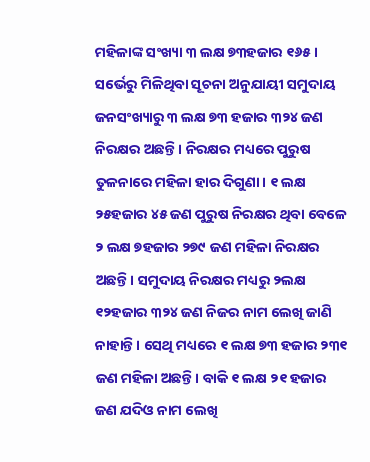ମହିଳାଙ୍କ ସଂଖ୍ୟା ୩ ଲକ୍ଷ ୭୩ହଜାର ୧୬୫। ସର୍ଭେରୁ ମିଳିଥିବା ସୂଚନା ଅନୁଯାୟୀ ସମୁଦାୟ ଜନସଂଖ୍ୟାରୁ ୩ ଲକ୍ଷ ୭୩ ହଜାର ୩୨୪ ଜଣ ନିରକ୍ଷର ଅଛନ୍ତି। ନିରକ୍ଷର ମଧ୍ୟରେ ପୁରୁଷ ତୁଳନାରେ ମହିଳା ହାର ଦିଗୁଣା। ୧ ଲକ୍ଷ ୨୫ହଜାର ୪୫ ଜଣ ପୁରୁଷ ନିରକ୍ଷର ଥିବା ବେଳେ ୨ ଲକ୍ଷ ୭ହଜାର ୨୭୯ ଜଣ ମହିଳା ନିରକ୍ଷର ଅଛନ୍ତି। ସମୁଦାୟ ନିରକ୍ଷର ମଧ୍ୟରୁ ୨ଲକ୍ଷ ୧୨ହଜାର ୩୨୪ ଜଣ ନିଜର ନାମ ଲେଖି ଜାଣି ନାହାନ୍ତି। ସେଥି ମଧ୍ୟରେ ୧ ଲକ୍ଷ ୭୩ ହଜାର ୨୩୧ ଜଣ ମହିଳା ଅଛନ୍ତି। ବାକି ୧ ଲକ୍ଷ ୨୧ ହଜାର ଜଣ ଯଦିଓ ନାମ ଲେଖି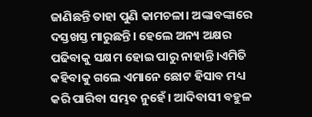ଜାଣିଛନ୍ତି ତାହା ପୁଣି କାମଚଳା। ଅଙ୍କାବଙ୍କାରେ ଦସ୍ତଖସ୍ତ ମାରୁଛନ୍ତି। ହେଲେ ଅନ୍ୟ ଅକ୍ଷର ପଢିବାକୁ ସକ୍ଷମ ହୋଇ ପାରୁ ନାହାନ୍ତି।ଏମିତି କହିବାକୁ ଗଲେ ଏମାନେ ଛୋଟ ହିସାବ ମଧ୍ୟ କରି ପାରିବା ସମ୍ଭବ ନୁହେଁ। ଆଦିବାସୀ ବହୁଳ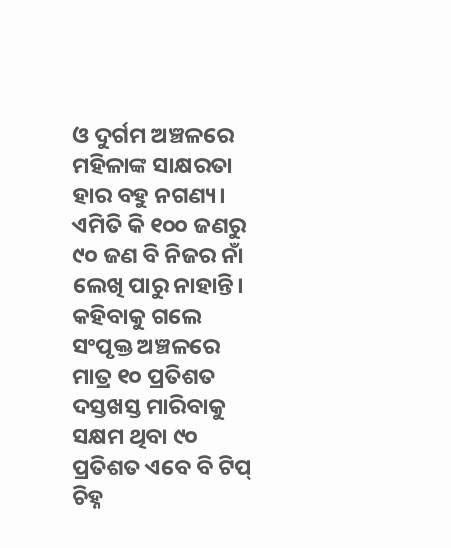ଓ ଦୁର୍ଗମ ଅଞ୍ଚଳରେ ମହିଳାଙ୍କ ସାକ୍ଷରତା ହାର ବହୁ ନଗଣ୍ୟ। ଏମିତି କି ୧୦୦ ଜଣରୁ ୯୦ ଜଣ ବି ନିଜର ନାଁ ଲେଖି ପାରୁ ନାହାନ୍ତି। କହିବାକୁ ଗଲେ ସଂପୃକ୍ତ ଅଞ୍ଚଳରେ ମାତ୍ର ୧୦ ପ୍ରତିଶତ ଦସ୍ତଖସ୍ତ ମାରିବାକୁ ସକ୍ଷମ ଥିବା ୯୦ ପ୍ରତିଶତ ଏବେ ବି ଟିପ୍ ଚିହ୍ନ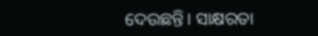ଦେଉଛନ୍ତି। ସାକ୍ଷରତା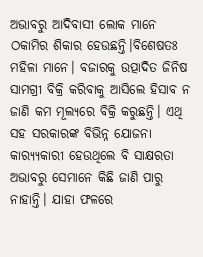ଅଭାବରୁ ଆଦିବାସୀ ଲୋକ ମାନେ ଠକାମିର ଶିକାର ହେଉଛନ୍ତି।ବିଶେଷତଃ ମହିଳା ମାନେ। ବଜାରକୁ ଉତ୍ପାଦିତ ଜିନିଷ ସାମଗ୍ରୀ ବିକ୍ରି କରିବାକୁ ଆସିଲେ ହିସାବ ନ ଜାଣି କମ ମୂଲ୍ୟରେ ବିକ୍ରି କରୁଛନ୍ତି। ଏଥି ସହ ସରକାରଙ୍କ ବିଭିନ୍ନ ଯୋଜନା କାର‌୍ୟ୍ୟକାରୀ ହେଉଥିଲେ ବି ସାକ୍ଷରତା ଅଭାବରୁ ସେମାନେ କିଛି ଜାଣି ପାରୁ ନାହାନ୍ତି। ଯାହା ଫଳରେ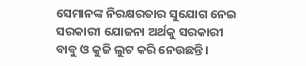ସେମାନଙ୍କ ନିରକ୍ଷରତାର ସୁଯୋଗ ନେଇ ସରକାରୀ ଯୋଜନା ଅର୍ଥକୁ ସରକାରୀ ବାବୁ ଓ କୁଜି ଲୁଟ କରି ନେଉଛନ୍ତି।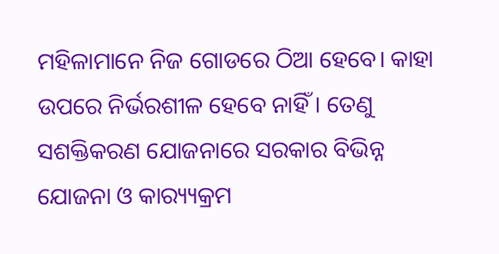ମହିଳାମାନେ ନିଜ ଗୋଡରେ ଠିଆ ହେବେ। କାହା ଉପରେ ନିର୍ଭରଶୀଳ ହେବେ ନାହିଁ। ତେଣୁ ସଶକ୍ତିକରଣ ଯୋଜନାରେ ସରକାର ବିଭିନ୍ନ ଯୋଜନା ଓ କାର‌୍ୟ୍ୟକ୍ରମ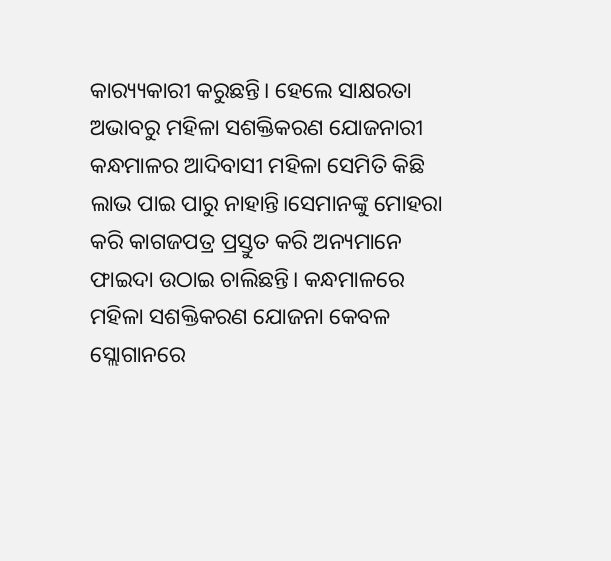କାର‌୍ୟ୍ୟକାରୀ କରୁଛନ୍ତି। ହେଲେ ସାକ୍ଷରତା ଅଭାବରୁ ମହିଳା ସଶକ୍ତିକରଣ ଯୋଜନାରୀ କନ୍ଧମାଳର ଆଦିବାସୀ ମହିଳା ସେମିତି କିଛି ଲାଭ ପାଇ ପାରୁ ନାହାନ୍ତି।ସେମାନଙ୍କୁ ମୋହରା କରି କାଗଜପତ୍ର ପ୍ରସ୍ତୁତ କରି ଅନ୍ୟମାନେ ଫାଇଦା ଉଠାଇ ଚାଲିଛନ୍ତି। କନ୍ଧମାଳରେ ମହିଳା ସଶକ୍ତିକରଣ ଯୋଜନା କେବଳ ସ୍ଲୋଗାନରେ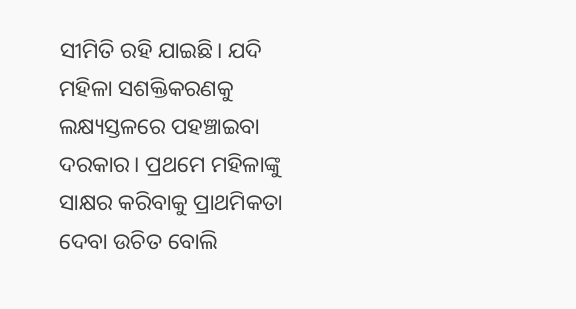ସୀମିତି ରହି ଯାଇଛି। ଯଦି ମହିଳା ସଶକ୍ତିକରଣକୁ ଲକ୍ଷ୍ୟସ୍ତଳରେ ପହଞ୍ଚାଇବା ଦରକାର। ପ୍ରଥମେ ମହିଳାଙ୍କୁ ସାକ୍ଷର କରିବାକୁ ପ୍ରାଥମିକତା ଦେବା ଉଚିତ ବୋଲି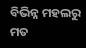ବିଭିନ୍ନ ମହଲରୁ ମତ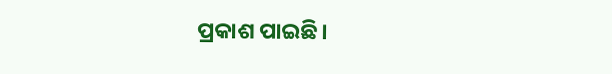ପ୍ରକାଶ ପାଇଛି।